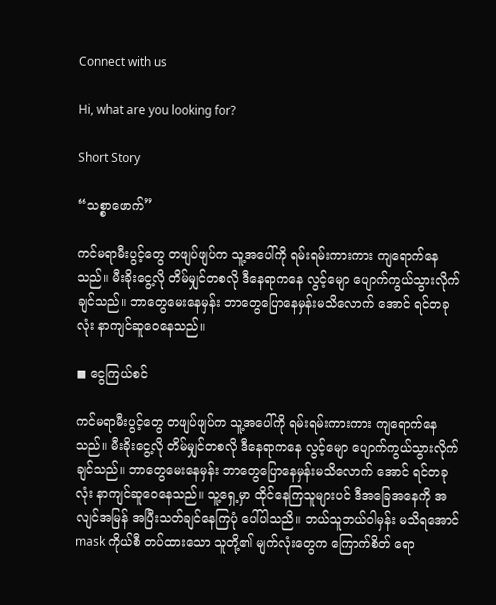Connect with us

Hi, what are you looking for?

Short Story

“သစ္စာဖောက်”

ကင်မရာမီးပွင့်တွေ တဖျပ်ဖျပ်က သူ့အပေါ်ကို ရမ်းရမ်းကားကား ကျရောက်နေသည်။ မီး‌ခိုးငွေ့လို တိမ်မျှင်တစလို ဒီနေရာကနေ လွင့်မျော ပျောက်ကွယ်သွားလိုက်ချင်သည်။ ဘာတွေမေးနေမှန်း ဘာတွေပြောနေမှန်းမသိလောက် အောင် ရင်တခုလုံး နာကျင်ဆူဝေနေသည်။

◼ ငွေကြယ်စင်

ကင်မရာမီးပွင့်တွေ တဖျပ်ဖျပ်က သူ့အပေါ်ကို ရမ်းရမ်းကားကား ကျရောက်နေသည်။ မီး‌ခိုးငွေ့လို တိမ်မျှင်တစလို ဒီနေရာကနေ လွင့်မျော ပျောက်ကွယ်သွားလိုက်ချင်သည်။ ဘာတွေမေးနေမှန်း ဘာတွေပြောနေမှန်းမသိလောက် အောင် ရင်တခုလုံး နာကျင်ဆူဝေနေသည်။ သူ့ရှေ့မှာ ထိုင်နေကြသူများပင် ဒီအခြေအနေကို အလျင်အမြန် အပြီးသတ်ချင်နေကြပုံ ပေါ်ပါသညိ။ ဘယ်သူဘယ်ဝါမှန်း မသိရအောင် mask ကိုယ်စီ တပ်ထားသော သူတို့၏ မျက်လုံးတွေက ကြောက်စိတ် ရော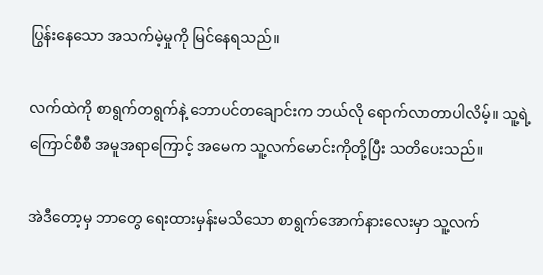ပြွန်းနေသော အသက်မဲ့မှုကို မြင်နေရသည်။

လက်ထဲကို စာရွက်တရွက်နဲ့ ဘောပင်တချောင်းက ဘယ်လို ရောက်လာတာပါလိမ့်။ သူ့ရဲ့ ကြောင်စီစီ အမူအရာကြောင့် အမေက သူ့လက်မောင်းကိုတို့ပြီး သတိပေးသည်။

အဲဒီတော့မှ ဘာတွေ ရေးထားမှန်းမသိသော စာရွက်အောက်နားလေးမှာ သူ့လက်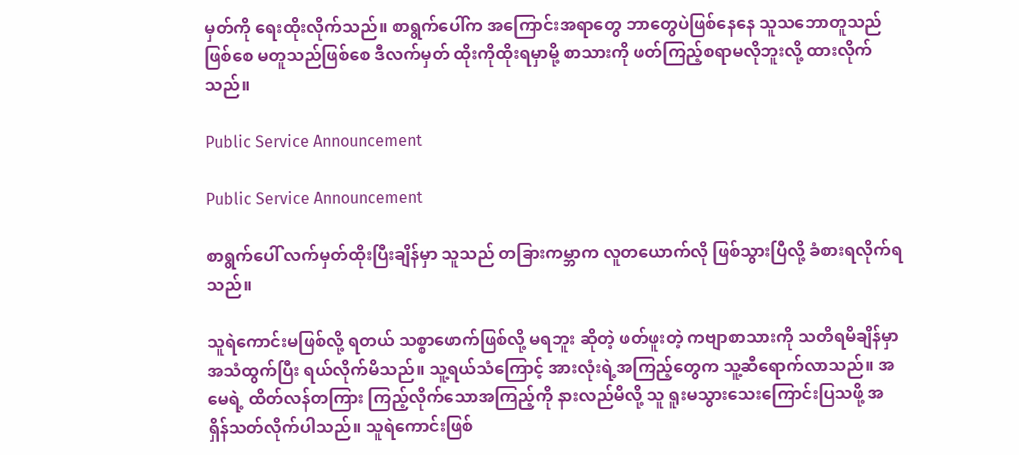မှတ်ကို ရေးထိုးလိုက်သည်။ စာရွက်ပေါ်က အကြောင်းအရာတွေ ဘာတွေပဲဖြစ်နေနေ သူသဘောတူသည်ဖြစ်စေ မတူသည်ဖြစ်စေ ဒီလက်မှတ် ထိုးကိုထိုးရမှာမို့ စာသားကို ဖတ်ကြည့်စရာမလိုဘူးလို့ ထားလိုက်သည်။

Public Service Announcement

Public Service Announcement

စာရွက်ပေါ် လက်မှတ်ထိုးပြီးချိန်မှာ သူသည် တခြားကမ္ဘာက လူတယောက်လို ဖြစ်သွားပြီလို့ ခံစားရလိုက်ရသည်။

သူရဲကောင်းမဖြစ်လို့ ရတယ် သစ္စာဖောက်ဖြစ်လို့ မရဘူး ဆိုတဲ့ ဖတ်ဖူးတဲ့ ကဗျာစာသားကို သတိရမိချိန်မှာ အသံထွက်ပြီး ရယ်လိုက်မိသည်။ သူ့ရယ်သံကြောင့် အားလုံးရဲ့အကြည့်တွေက သူ့ဆီရောက်လာသည်။ အမေရဲ့ ထိတ်လန်တကြား ကြည့်လိုက်သောအကြည့်ကို နားလည်မိလို့ သူ ရူးမသွားသေးကြောင်းပြသဖို့ အရှိန်သတ်လိုက်ပါသည်။ သူရဲကောင်းဖြစ်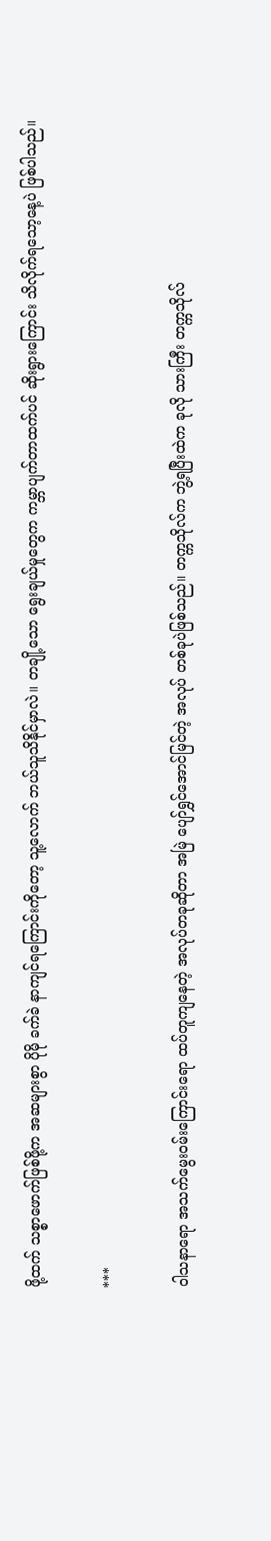ဖို့ထက် သစ္စာဖောက်ဖြစ်ဖို့က အဆများစွာ ပိုမို ခက်ခဲ နာကျင်ရကြောင်းကိုတော့ သူ့လောက် ဘယ်သူသိနိုင်မှာလဲ။ တချို့သော ရွေးချယ်မှုတွေက ကမ္ဘာပျက်တာထက်ပင် ဆိုးရွားကြောင်း သိလိုက်ရသော့နေ့ပဲ ဖြစ်ပါသည်။

***

ဝါသနာရော အသက်မွေးဝမ်းကြောင်းရော ထပ်တူကျနေတဲ့ အလုပ်တခုဆိုတာ အမြဲ ပျော်ရွှင်အောင်မြင်တဲ့ အလုပ် တစ်ခုပဲဖြစ်သည်။ တက္ကသိုလ်က ဘွဲ့ရပြီးထဲက ခုလို သားကြီး တက္ကသိုလ်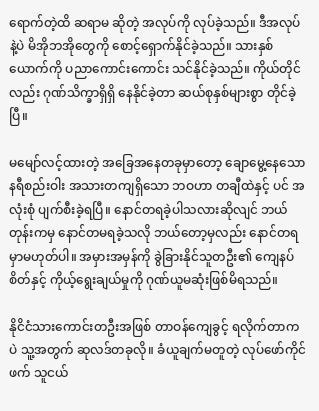ရောက်တဲ့ထိ ဆရာမ ဆိုတဲ့ အလုပ်ကို လုပ်ခဲ့သည်။ ဒီအလုပ်နဲ့ပဲ မိအိုဘအိုတွေကို စောင့်ရှောက်နိုင်ခဲ့သည်။ သားနှစ်ယောက်ကို ပညာကောင်းကောင်း သင်နိုင်ခဲ့သည်။ ကိုယ်တိုင်လည်း ဂုဏ်သိက္ခာရှိရှိ နေနိုင်ခဲ့တာ ဆယ်စုနှစ်များစွာ တိုင်ခဲ့ပြီ။

မမျော်လင့်ထားတဲ့ အခြေအနေတခုမှာတော့ ချောမွေ့နေသော နရီစည်းဝါး အသားတကျရှိသော ဘဝဟာ တချီထဲနှင့် ပင် အလုံးစုံ ပျက်စီးခဲ့ရပြီ။ နောင်တရခဲ့ပါသလားဆိုလျင် ဘယ်တုန်းကမှ နောင်တမရခဲ့သလို ဘယ်တော့မှလည်း နောင်တရမှာမဟုတ်ပါ။ အမှားအမှန်ကို ခွဲခြားနိုင်သူတဦး၏ ကျေနပ်စိတ်နှင့် ကိုယ့်ရွေးချယ်မှုကို ဂုဏ်ယူမဆုံးဖြစ်မိရသည်။

နိုငိငံသားကောင်းတဦးအဖြစ် တာဝန်ကျေခွင့် ရလိုက်တာကပဲ သူ့အတွက် ဆုလဒ်တခုလို။ ခံယူချက်မတူတဲ့ လုပ်ဖော်ကိုင်ဖက် သူငယ်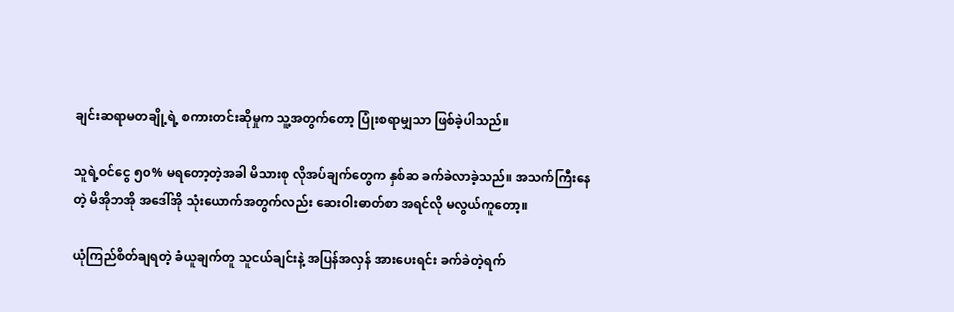ချင်းဆရာမတချို့ရဲ့ စကားတင်းဆိုမှုက သူ့အတွက်တော့ ပြုံးစရာမျှသာ ဖြစ်ခဲ့ပါသည်။

သူရဲ့ဝင်ငွေ ၅၀% မရတော့တဲ့အခါ မိသားစု လိုအပ်ချက်တွေက နှစ်ဆ ခက်ခဲလာခဲ့သည်။ အသက်ကြီးနေတဲ့ မိအိုဘအို အဒေါ်အို သုံးယောက်အတွက်လည်း ဆေးဝါးဓာတ်စာ အရင်လို မလွယ်ကူတော့။

ယုံကြည်စိတ်ချရတဲ့ ခံယူချက်တူ သူငယ်ချင်းနဲ့ အပြန်အလှန် အားပေးရင်း ခက်ခဲတဲ့ရက်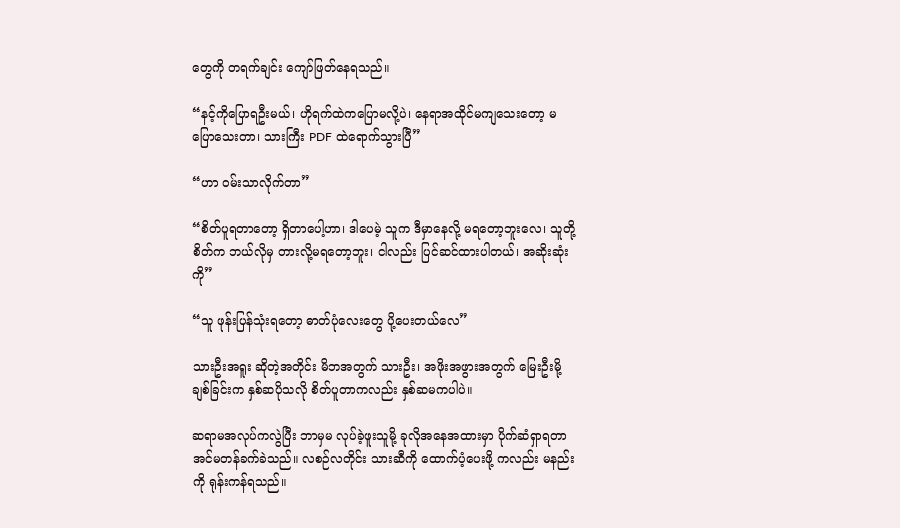တွေကို တရက်ချင်း ကျော်ဖြတ်နေရသည်။

“နင့်ကိုပြောရဦးမယ်၊ ဟိုရက်ထဲကပြောမလို့ပဲ၊ နေရာအထိုင်မကျသေးတော့ မပြောသေးတာ၊ သားကြီး PDF ထဲရောက်သွားပြီ”

“ဟာ ဝမ်းသာလိုက်တာ”

“စိတ်ပူရတာတော့ ရှိတာပေါ့ဟာ၊ ဒါပေမဲ့ သူက ဒီမှာနေလို့ မရတော့ဘူးလေ၊ သူတို့စိတ်က ဘယ်လိုမှ တားလို့မရတော့ဘူး၊ ငါလည်း ပြင်ဆင်ထားပါတယ်၊ အဆိုးဆုံးကို”

“သူ ဖုန်းပြန်သုံးရတော့ ဓာတ်ပုံလေးတွေ ပို့ပေးတယ်လေ”

သားဦးအရူး ဆိုတဲ့အတိုင်း မိဘအတွက် သားဦး၊ အဖိုးအဖွားအတွက် မြေးဦးမို့ ချစ်ခြင်းက နှစ်ဆပိုသလို စိတ်ပူတာကလည်း နှစ်ဆမကပါပဲ။

ဆရာမအလုပ်ကလွဲပြီး ဘာမှမ လုပ်ခဲ့ဖူးသူမို့ ခုလိုအနေအထားမှာ ပိုက်ဆံရှာရတာ အင်မတန်ခက်ခဲသည်။ လစဉ်လတိုင်း သားဆီကို ထောက်ပံ့ပေးဖို့ ကလည်း မနည်းကို ရုန်းကန်ရသည်။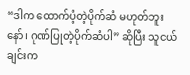“ဒါက ထောက်ပံ့တဲ့ပိုက်ဆံ မဟုတ်ဘူးနော်၊ ဂုဏ်ပြုတဲ့ပိုက်ဆံပါ” ဆိုပြီး သူငယ်ချင်းက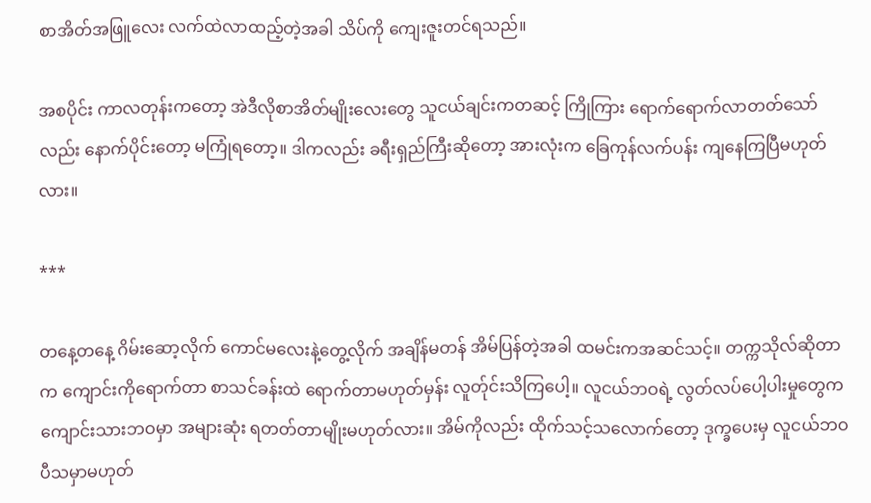စာအိတ်အဖြူလေး လက်ထဲလာထည့်တဲ့အခါ သိပ်ကို ကျေးဇူးတင်ရသည်။

အစပိုင်း ကာလတုန်းကတော့ အဲဒီလိုစာအိတ်မျိုးလေးတွေ သူငယ်ချင်းကတဆင့် ကြိုကြား ရောက်ရောက်လာတတ်‌သော်လည်း နောက်ပိုင်းတော့ မကြုံရတော့။ ဒါကလည်း ခရီးရှည်ကြီးဆိုတော့ အားလုံးက ခြေကုန်လက်ပန်း ကျနေကြပြီမဟုတ်လား။

***

တနေ့တနေ့ ဂိမ်းဆော့လိုက် ကောင်မလေးနဲ့တွေ့လိုက် အချိန်မတန် အိမ်ပြန်တဲ့အခါ ထမင်းကအဆင်သင့်။ တက္ကသိုလ်ဆိုတာက ကျောင်းကိုရောက်တာ စာသင်ခန်း‌ထဲ ရောက်တာမဟုတ်မှန်း လူတ်ုင်းသိကြပေါ့။ လူငယ်ဘဝရဲ့ လွတ်လပ်ပေါ့ပါးမှုတွေက ကျောင်းသားဘဝမှာ အများဆုံး ရတတ်တာမျိုးမဟုတ်လား။ အိမ်ကိုလည်း ထိုက်သင့်သလောက်‌တော့ ဒုက္ခပေးမှ လူငယ်ဘဝ ပီသမှာမဟုတ်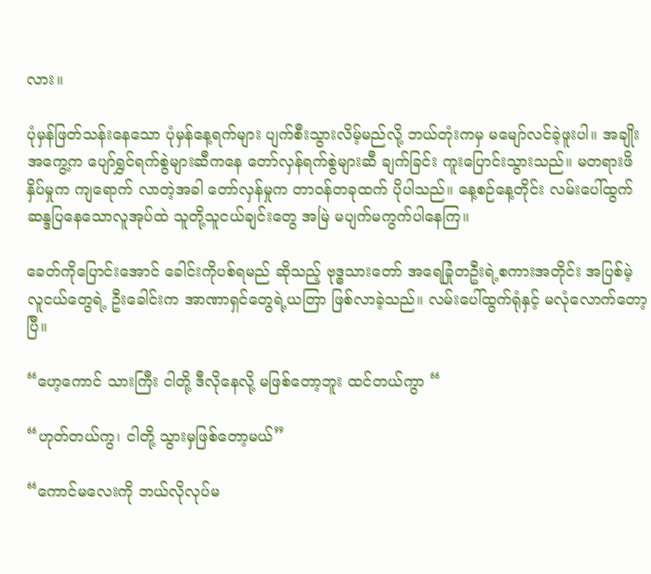လား။

ပုံမှန်ဖြတ်သန်းနေသော ပုံမှန်နေ့ရက်များ ပျက်စီးသွားလိမ့်မည်လို့ ဘယ်တုံးကမှ မမျော်လင်ခဲ့ဖူးပါ။ အချိုးအကွေ့က ပျော်ရွှင်ရက်စွဲများဆီကနေ တော်လှန်ရက်စွဲများဆီ ချက်ခြင်း ကူးပြောင်းသွားသည်။ မတရားဖိနှိပ်မှုက ကျရောက် လာတဲ့အခါ တော်လှန်မှုက တာဝန်တခုထက် ပိုပါသည်။ နေ့စဉ်နေ့တိုင်း လမ်းပေါ်ထွက် ဆန္ဒပြနေသောလူအုပ်ထဲ သူတို့သူငယ်ချင်းတွေ အမြဲ မပျက်မကွက်ပါနေကြ။

ခေတ်ကိုပြောင်းအောင် ခေါင်းကိုပစ်ရမည် ဆိုသည့် ဗုဒ္ဓသားတော် အရေခြုံတဦးရဲ့စကားအတိုင်း အပြစ်မဲ့လူငယ်တွေရဲ့ ဦးခေါင်းက အာဏာရှင်တွေရဲ့ယတြာ ဖြစ်လာခဲ့သည်။ လမ်းပေါ်ထွက်ရုံနှင့် မလုံလောက်တော့ပြီ။

“ဟေ့ကောင် သားကြီး ငါတို့ ဒီလိုနေလို့ မဖြစ်တော့ဘူး ထင်တယ်ကွာ “

“ဟုတ်တယ်ကွ၊ ငါတို့ သွားမှဖြစ်တော့မယ်”

“ကောင်မလေးကို ဘယ်လိုလုပ်မ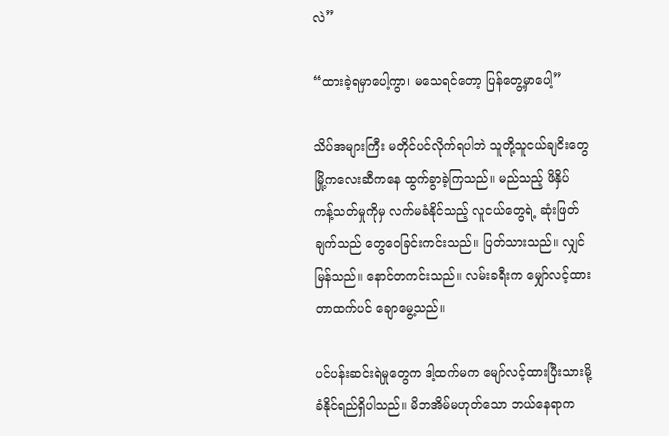လဲ”

“ထားခဲ့ရမှာပေါ့ကွာ၊ မသေရင်တော့ ပြန်တွေ့မှာပေါ့”

သိပ်အများကြီး မတိုင်ပင်လိုက်ရပါဘဲ သူတို့သူငယ်ချငိးတွေ မြို့ကလေးဆီကနေ ထွက်ခွာခဲ့ကြသည်။ မည်သည့် ဖိနှိပ် ကန့်သတ်မှုကိုမှ လက်မခံနိုင်သည့် လူငယ်တွေရဲ့ ဆုံးဖြတ်ချက်သည် တွေဝေခြင်းကင်းသည်။ ပြတ်သားသည်။ လျှင်မြန်သည်။ နောင်တကင်းသည်။ လမ်းခရီးက မျှော်လင့်ထားတာထက်ပင် ချောမွေ့သည်။

ပင်ပန်းဆင်းရဲမှုတွေက ဒါ့ထက်မက မျော်လင့်ထားပြီးသားမို့ ခံနိုင်ရည်ရှိပါသည်။ မိဘအိမ်မဟုတ်သော ဘယ်နေရာက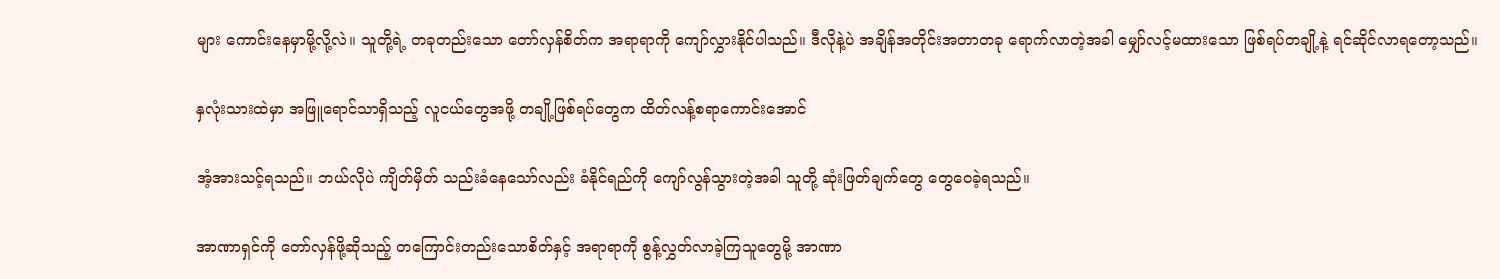များ ကောင်းနေမှာမို့လို့လဲ။ သူတို့ရဲ့ တခုတည်းသော တော်လှန်စိတ်က အရာရာကို ကျော်လွှားနိုင်ပါသည်။ ဒီလိုနဲ့ပဲ အချိန်အတိုင်းအတာတခု ရောက်လာတဲ့အခါ မျှော်လင့်မထားသော ဖြစ်ရပ်တချို့နဲ့ ရင်ဆိုင်လာရတော့သည်။

နှလုံးသားထဲမှာ အဖြူရောင်သာရှိသည့် လူငယ်တွေအဖို့ တချို့ဖြစ်ရပ်တွေက ထိတ်လန့်စရာကောင်းအောင်

အံ့အားသင့်ရသည်။ ဘယ်လိုပဲ ကျိတ်မှိတ် သည်းခံနေသော်လည်း ခံနိုင်ရည်ကို ကျော်လွန်သွားတဲ့အခါ သူတို့ ဆုံးဖြတ်ချက်တွေ တွေဝေခဲ့ရသည်။

အာဏာရှင်ကို တော်လှန်ဖို့ဆိုသည့် တကြောင်းတည်းသောစိတ်နှင့် အရာရာကို စွန့်လွှတ်လာခဲ့ကြသူတွေမို့ အာဏာ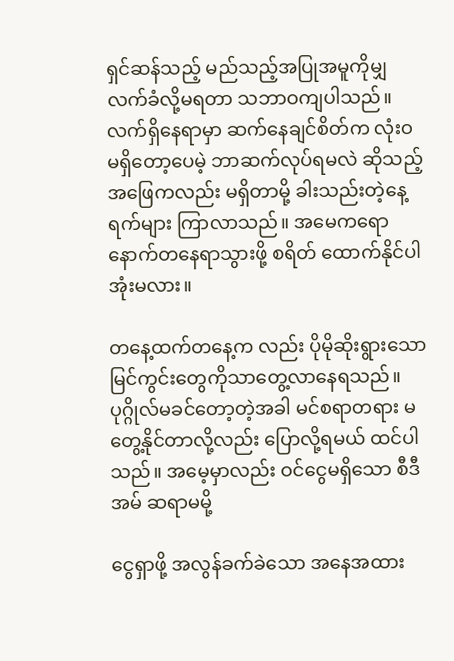ရှင်ဆန်သည့် မည်သည့်အပြုအမူကိုမျှ လက်ခံလို့မရတာ သဘာဝကျပါသည်။ လက်ရှိနေရာမှာ ဆက်နေချင်စိတ်က လုံးဝ မရှိတော့ပေမဲ့ ဘာဆက်လုပ်ရမလဲ ဆိုသည့်အဖြေကလည်း မရှိတာမို့ ခါးသည်းတဲ့နေ့ရက်များ ကြာလာသည်။ အမေကရော နောက်တနေရာသွားဖို့ စရိတ် ထောက်နိုင်ပါအုံးမလား။

တနေ့ထက်တနေ့က လည်း ပိုမိုဆိုးရွားသောမြင်ကွင်းတွေကိုသာတွေ့လာနေရသည်။ ပုဂ္ဂိုလ်မခင်တော့တဲ့အခါ မင်စရာတရား မတွေ့နိုင်တာလို့လည်း ပြောလို့ရမယ် ထင်ပါသည်။ အမေ့မှာလည်း ဝင်ငွေမရှိသော စီဒီအမ် ဆရာမမို့

ငွေရှာဖို့ အလွန်ခက်ခဲသော အနေအထား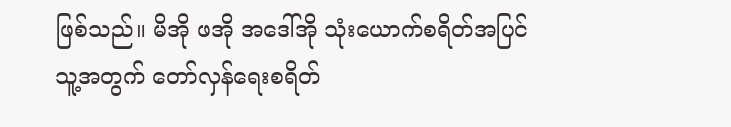ဖြစ်သည်။ မိအို ဖအို အဒေါ်အို သုံးယောက်စရိတ်အပြင် သူ့အတွက် တော်လှန်ရေးစရိတ်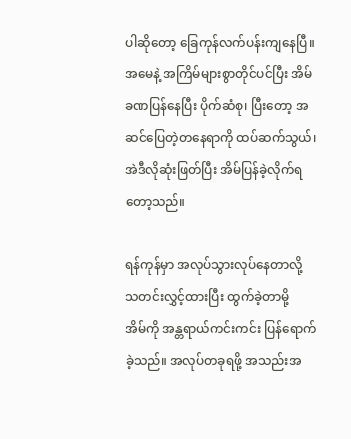ပါဆိုတော့ ခြေကုန်လက်ပန်းကျနေပြီ။ အမေနဲ့ အကြိမ်များစွာတိုင်ပင်ပြီး အိမ်ခဏပြန်နေပြီး ပိုက်ဆံစု၊ ပြီးတော့ အဆင်ပြေတဲ့တနေရာကို ထပ်ဆက်သွယ်၊ အဲဒီလိုဆုံးဖြတ်ပြီး အိမ်ပြန်ခဲ့လိုက်ရတော့သည်။

ရန်ကုန်မှာ အလုပ်သွားလုပ်နေတာလို့ သတင်းလွှင့်ထားပြီး ထွက်ခဲ့တာမို့ အိမ်‌ကို အန္တရာယ်ကင်းကင်း ပြန်ရောက်ခဲ့သည်။ အလုပ်တခုရဖို့ အသည်းအ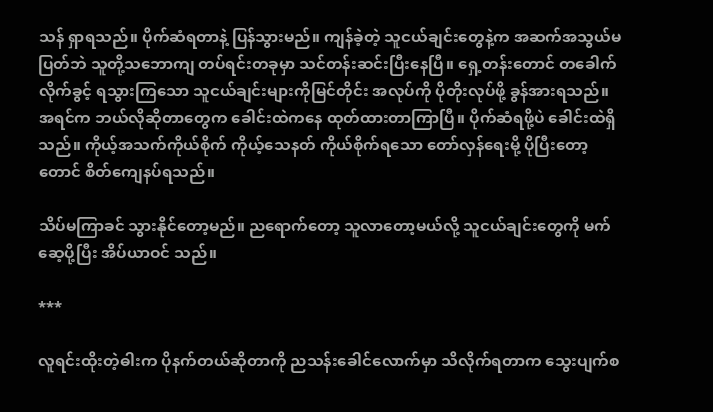သန် ရှာရသည်။ ပိုက်ဆံရတာနဲ့ ပြန်သွားမည်။ ကျန်ခဲ့တဲ့ သူငယ်ချင်းတွေနဲ့က အဆက်အသွယ်မပြတ်ဘဲ သူတို့သဘောကျ တပ်ရင်းတခုမှာ သင်တန်းဆင်းပြီးနေပြီ။ ရှေ့တန်းတောင် တခေါက်လိုက်ခွင့် ရသွားကြသော သူငယ်ချင်းများကိုမြင်တိုင်း အလုပ်ကို ပိုတိုးလုပ်ဖို့ ခွန်အားရသည်။ အရင်က ဘယ်လိုဆိုတာတွေက ခေါင်းထဲကနေ ထုတ်ထားတာကြာပြီ။ ပိုက်ဆံရဖို့ပဲ ခေါင်းထဲရှိသည်။ ကိုယ့်အသက်ကိုယ်စိုက် ကိုယ့်သေနတ် ကိုယ်စိုက်ရသော တော်လှန်ရေးမို့ ပိုပြီးတော့တောင် စိတ်ကျေနပ်ရသည်။

သိပ်မကြာခင် သွားနိုင်တော့မည်။ ညရောက်တော့ သူလာတော့မယ်လို့ သူငယ်ချင်းတွေကို မက်ဆေ့ပို့ပြီး အိပ်ယာဝင် သည်။

***

လူရင်းထိုးတဲ့ဓါးက ပိုနက်တယ်ဆိုတာကို ညသန်းခေါင်လောက်မှာ သိလိုက်ရတာက သွေးပျက်စ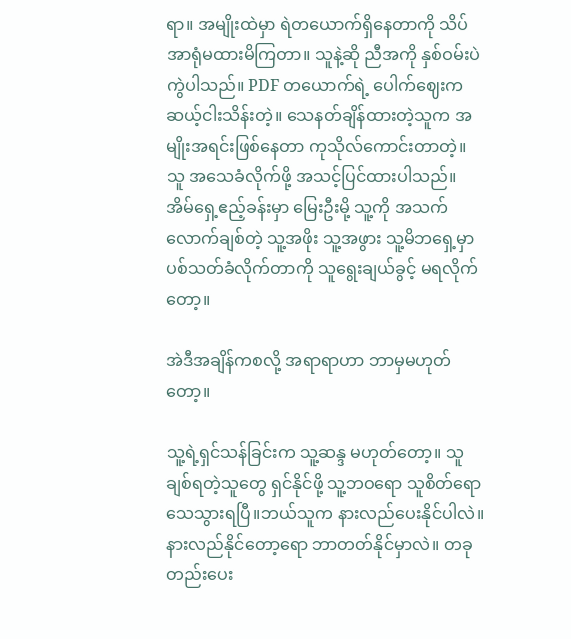ရာ။ အမျိုးထဲမှာ ရဲတယောက်ရှိနေတာကို သိပ်အာရုံမထားမိကြတာ။ သူနဲ့ဆို ညီအကို နှစ်ဝမ်းပဲကွဲပါသည်။ PDF တယောက်ရဲ့ ပေါက်ဈေးက ဆယ့်ငါးသိန်းတဲ့။ သေနတ်ချိန်ထားတဲ့သူက အမျိုးအရင်းဖြစ်နေတာ ကုသိုလ်ကောင်းတာတဲ့။ သူ အသေခံလိုက်ဖို့ အသင့်ပြင်ထားပါသည်။ အိမ်ရှေ့ဧည့်ခန်းမှာ မြေးဦးမို့ သူ့ကို အသက်လောက်ချစ်တဲ့ သူ့အဖိုး သူ့အဖွား သူ့မိဘရှေ့မှာ ပစ်သတ်ခံလိုက်တာကို သူရွေးချယ်ခွင့် မရလိုက်တော့။

အဲဒီအချိန်ကစလို့ အရာရာဟာ ဘာမှမဟုတ်တော့။

သူ့ရဲ့ရှင်သန်ခြင်းက သူ့ဆန္ဒ မဟုတ်တော့။ သူချစ်ရတဲ့သူတွေ ရှင်နိုင်ဖို့ သူ့ဘဝရော သူစိတ်ရော သေသွားရပြီ။ဘယ်သူက နားလည်ပေးနိုင်ပါလဲ။ နားလည်နိုင်တော့ရော ဘာတတ်နိုင်မှာလဲ။ တခုတည်းပေး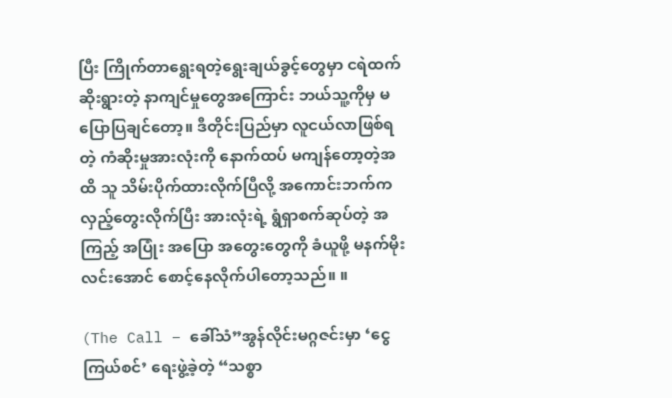ပြီး ကြိုက်တာရွေးရတဲ့ရွေးချယ်ခွင့်တွေမှာ ငရဲထက်ဆိုးရွားတဲ့ နာကျင်မှုတွေအကြောင်း ဘယ်သူ့ကိုမှ မပြောပြချင်တော့။ ဒီတိုင်းပြည်မှာ လူငယ်လာဖြစ်ရတဲ့ ကံဆိုးမှုအားလုံးကို နောက်ထပ် မကျန်တော့တဲ့အထိ သူ သိမ်းပိုက်ထားလိုက်ပြီလို့ အကောင်းဘက်က လှည့်တွေးလိုက်ပြီး အားလုံးရဲ့ ရွံရှာစက်ဆုပ်တဲ့ အကြည့် အပြုံး အပြော အတွေးတွေကို ခံယူဖို့ မနက်မိုးလင်းအောင် စောင့်နေလိုက်ပါတော့သည်။ ။

(The Call – ခေါ်သံ”အွန်လိုင်းမဂ္ဂဇင်းမှာ ‘ငွေကြယ်စင်’ ရေးဖွဲ့ခဲ့တဲ့ “သစ္စာ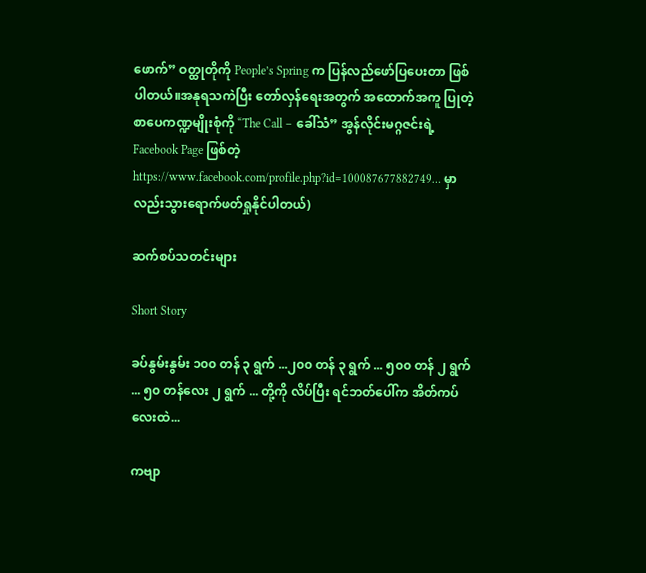ဖောက်” ဝတ္ထုတိုကို People’s Spring က ပြန်လည်ဖော်ပြပေးတာ ဖြစ်ပါတယ်။အနုရသကဲပြီး တော်လှန်ရေးအတွက် အထောက်အကူ ပြုတဲ့ စာပေကဏ္ဍမျိုးစုံကို “The Call – ခေါ်သံ” အွန်လိုင်းမဂ္ဂဇင်းရဲ့ Facebook Page ဖြစ်တဲ့ https://www.facebook.com/profile.php?id=100087677882749… မှာလည်းသွားရောက်ဖတ်ရှုနိုင်ပါတယ်)

ဆက်စပ်သတင်းများ

Short Story

ခပ်နွမ်းနွမ်း ၁၀၀ တန် ၃ ရွက် ...၂၀၀ တန် ၃ ရွက် ... ၅၀၀ တန် ၂ ရွက် ... ၅၀ တန်လေး ၂ ရွက် ... တို့ကို လိပ်ပြီး ရင်ဘတ်ပေါ်က အိတ်ကပ်လေးထဲ...

ကဗျာ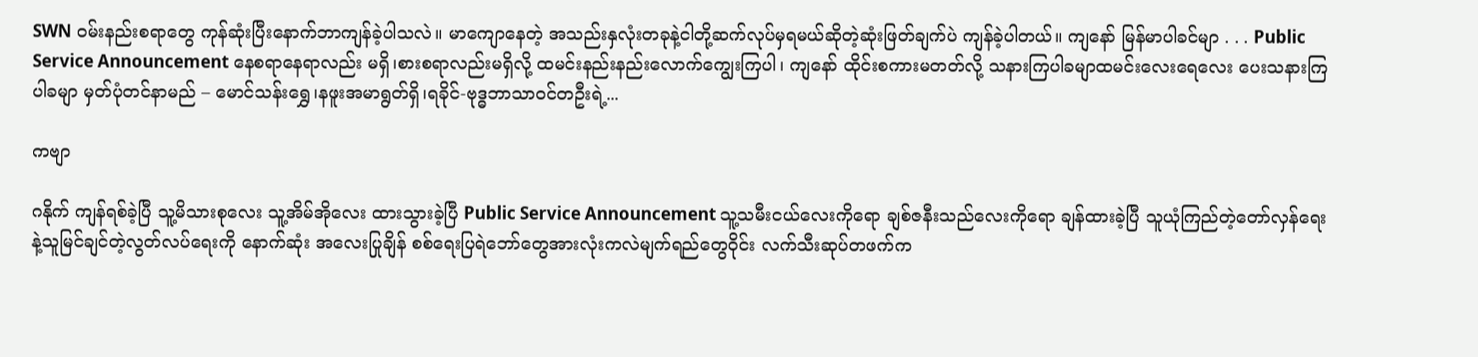SWN ဝမ်းနည်းစရာတွေ ကုန်ဆုံးပြီးနောက်ဘာကျန်ခဲ့ပါသလဲ။ မာကျောနေတဲ့ အသည်းနှလုံးတခုနဲ့ငါတို့ဆက်လုပ်မှရမယ်ဆိုတဲ့ဆုံးဖြတ်ချက်ပဲ ကျန်ခဲ့ပါတယ်။ ကျနော် မြန်မာပါခင်မျာ . . . Public Service Announcement နေစရာနေရာလည်း မရှိ၊စားစရာလည်းမရှိလို့ ထမင်းနည်းနည်းလောက်ကျွေးကြပါ၊ ကျနော် ထိုင်းစကားမတတ်လို့ သနားကြပါခမျာထမင်းလေးရေလေး ပေးသနားကြပါခမျာ မှတ်ပုံတင်နာမည် – မောင်သန်းရွှေ၊နဖူးအမာရွတ်ရှိ၊ရခိုင်-ဗုဒ္ဓဘာသာဝင်တဦးရဲ့...

ကဗျာ

ဂနိုက် ကျန်ရစ်ခဲ့ပြီ သူ့မိသားစုလေး သူ့အိမ်အိုလေး ထားသွားခဲ့ပြီ Public Service Announcement သူ့သမီးငယ်လေးကိုရော ချစ်ဇနီးသည်လေးကိုရော ချန်ထားခဲ့ပြီ သူယုံကြည်တဲ့တော်လှန်ရေးနဲ့သူမြင်ချင်တဲ့လွတ်လပ်ရေးကို နောက်ဆုံး အလေးပြုချိန် စစ်ရေးပြရဲဘော်တွေအားလုံးကလဲမျက်ရည်တွေ၀ိုင်း လက်သီးဆုပ်တဖက်က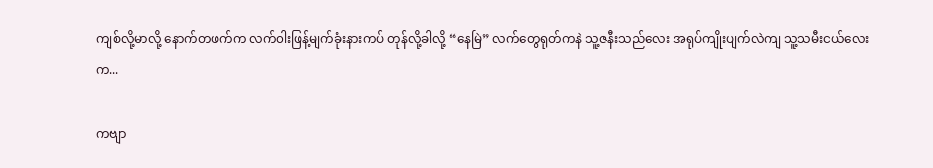ကျစ်လို့မာလို့ နောက်တဖက်က လက်၀ါးဖြန့်မျက်ခုံးနားကပ် တုန်လို့ခါလို့ “နေမြဲ” လက်တွေရုတ်ကနဲ သူ့ဇနီးသည်လေး အရုပ်ကျိုးပျက်လဲကျ သူ့သမီးငယ်လေးက...

ကဗျာ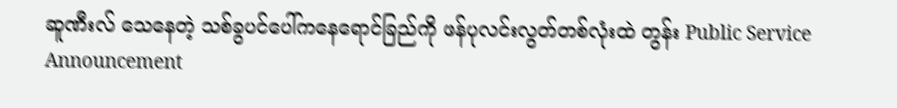ဆူဏီးလ် သေနေတဲ့ သစ်ခွပင်ပေါ်ကနေရောင်ခြည်ကို ဖန်ပုလင်းလွတ်တစ်လုံးထဲ တွန်း Public Service Announcement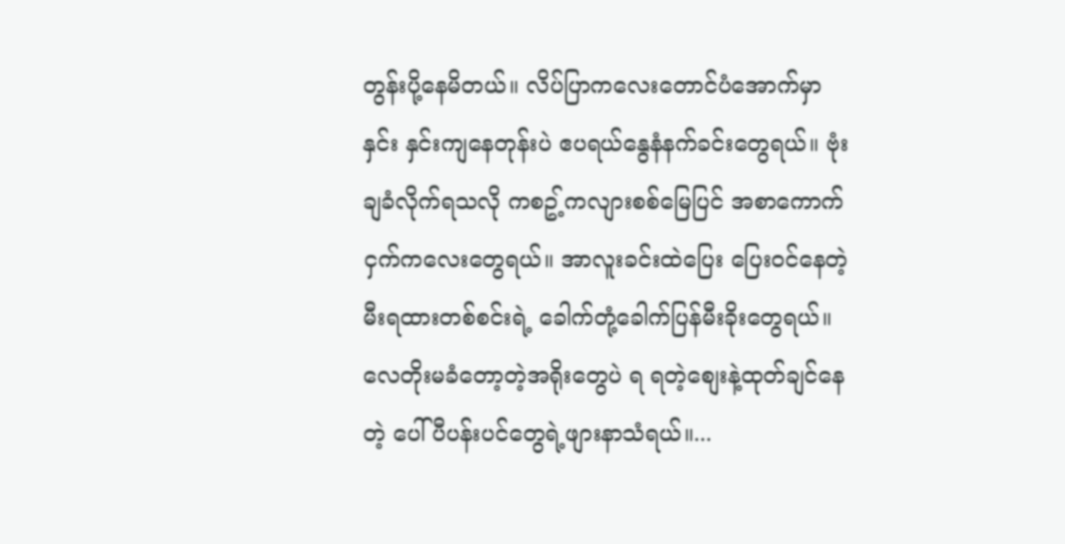တွန်းပို့နေမိတယ်။ လိပ်ပြာကလေးတောင်ပံအောက်မှာ နှင်း နှင်းကျနေတုန်းပဲ ဧပရယ်နွေနံနက်ခင်းတွေရယ်။ ဗုံးချခံလိုက်ရသလို ကစဥ့်ကလျားစစ်မြေပြင် အစာကောက်ငှက်ကလေးတွေရယ်။ အာလူးခင်းထဲပြေး ပြေးဝင်နေတဲ့ မီးရထားတစ်စင်းရဲ့ ခေါက်တုံ့ခေါက်ပြန်မီးခိုးတွေရယ်။ လေတိုးမခံတော့တဲ့အရိုးတွေပဲ ရ ရတဲ့စျေးနဲ့ထုတ်ချင်နေတဲ့ ပေါ်ပီပန်းပင်တွေရဲ့ဖျားနာသံရယ်။...